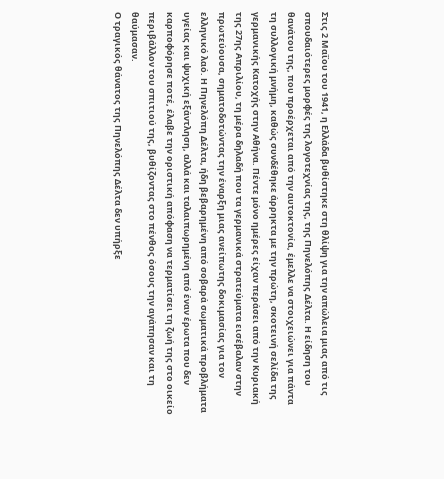Στις 2 Μαΐου του 1941, η Ελλάδα βυθίστηκε στη θλίψη για την απώλεια μιας από τις σπουδαιότερες μορφές της λογοτεχνίας της, της Πηνελόπης Δέλτα. Η είδηση του θανάτου της, που προέρχεται από την αυτοκτονία, έμελλε να στοιχειώνει για πάντα τη συλλογική μνήμη, καθώς συνδέθηκε άρρηκτα με την πρώτη, σκοτεινή σελίδα της γερμανικής Κατοχής στην Αθήνα. Πέντε μόνο ημέρες είχαν περάσει από την Κυριακή της 27ης Απριλίου, τη μέρα δηλαδή που τα γερμανικά στρατεύματα εισέβαλαν στην πρωτεύουσα, σηματοδοτώντας την έναρξη μιας ανείπωτης δοκιμασίας για τον ελληνικό λαό. Η Πηνελόπη Δέλτα, ήδη βεβαρημένη από σοβαρά σωματικά προβλήματα υγείας και ψυχική εξάντληση, αλλά και ταλαιπωρημένη από έναν έρωτα που δεν καρποφόρησε ποτέ, έλαβε την οριστική απόφαση να τερματίσει τη ζωή της στο οικείο περιβάλλον του σπιτιού της, βυθίζοντας στο πένθος όσους την αγάπησαν και τη θαύμασαν.
Ο τραγικός θάνατος της Πηνελόπης Δέλτα δεν υπήρξε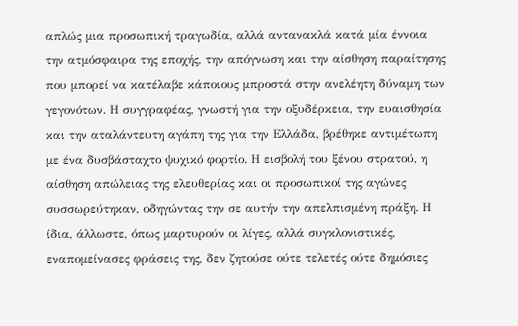απλώς μια προσωπική τραγωδία, αλλά αντανακλά κατά μία έννοια την ατμόσφαιρα της εποχής, την απόγνωση και την αίσθηση παραίτησης που μπορεί να κατέλαβε κάποιους μπροστά στην ανελέητη δύναμη των γεγονότων. Η συγγραφέας, γνωστή για την οξυδέρκεια, την ευαισθησία και την αταλάντευτη αγάπη της για την Ελλάδα, βρέθηκε αντιμέτωπη με ένα δυσβάσταχτο ψυχικό φορτίο. Η εισβολή του ξένου στρατού, η αίσθηση απώλειας της ελευθερίας και οι προσωπικοί της αγώνες συσσωρεύτηκαν, οδηγώντας την σε αυτήν την απελπισμένη πράξη. Η ίδια, άλλωστε, όπως μαρτυρούν οι λίγες, αλλά συγκλονιστικές, εναπομείνασες φράσεις της, δεν ζητούσε ούτε τελετές ούτε δημόσιες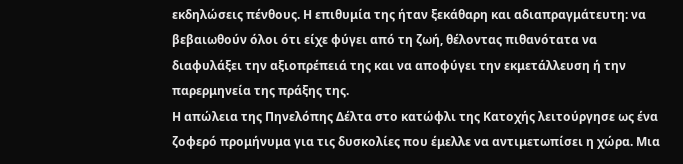εκδηλώσεις πένθους. Η επιθυμία της ήταν ξεκάθαρη και αδιαπραγμάτευτη: να βεβαιωθούν όλοι ότι είχε φύγει από τη ζωή, θέλοντας πιθανότατα να διαφυλάξει την αξιοπρέπειά της και να αποφύγει την εκμετάλλευση ή την παρερμηνεία της πράξης της.
Η απώλεια της Πηνελόπης Δέλτα στο κατώφλι της Κατοχής λειτούργησε ως ένα ζοφερό προμήνυμα για τις δυσκολίες που έμελλε να αντιμετωπίσει η χώρα. Μια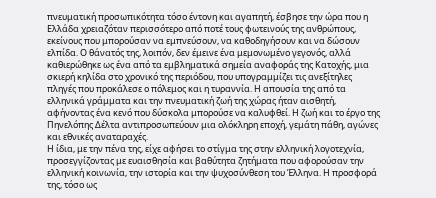πνευματική προσωπικότητα τόσο έντονη και αγαπητή, έσβησε την ώρα που η Ελλάδα χρειαζόταν περισσότερο από ποτέ τους φωτεινούς της ανθρώπους, εκείνους που μπορούσαν να εμπνεύσουν, να καθοδηγήσουν και να δώσουν ελπίδα. Ο θάνατός της, λοιπόν, δεν έμεινε ένα μεμονωμένο γεγονός, αλλά καθιερώθηκε ως ένα από τα εμβληματικά σημεία αναφοράς της Κατοχής, μια σκιερή κηλίδα στο χρονικό της περιόδου, που υπογραμμίζει τις ανεξίτηλες πληγές που προκάλεσε ο πόλεμος και η τυραννία. Η απουσία της από τα ελληνικά γράμματα και την πνευματική ζωή της χώρας ήταν αισθητή, αφήνοντας ένα κενό που δύσκολα μπορούσε να καλυφθεί. Η ζωή και το έργο της Πηνελόπης Δέλτα αντιπροσωπεύουν μια ολόκληρη εποχή, γεμάτη πάθη, αγώνες και εθνικές αναταραχές.
Η ίδια, με την πένα της, είχε αφήσει το στίγμα της στην ελληνική λογοτεχνία, προσεγγίζοντας με ευαισθησία και βαθύτητα ζητήματα που αφορούσαν την ελληνική κοινωνία, την ιστορία και την ψυχοσύνθεση του Έλληνα. Η προσφορά της, τόσο ως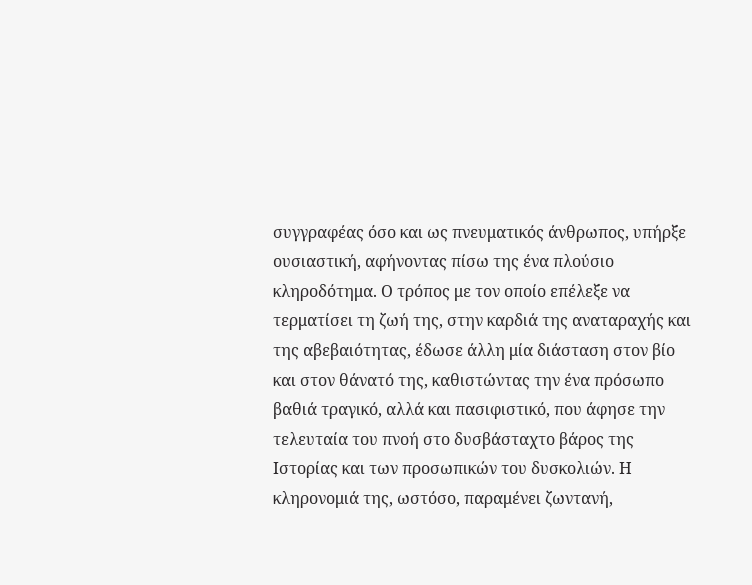συγγραφέας όσο και ως πνευματικός άνθρωπος, υπήρξε ουσιαστική, αφήνοντας πίσω της ένα πλούσιο κληροδότημα. Ο τρόπος με τον οποίο επέλεξε να τερματίσει τη ζωή της, στην καρδιά της αναταραχής και της αβεβαιότητας, έδωσε άλλη μία διάσταση στον βίο και στον θάνατό της, καθιστώντας την ένα πρόσωπο βαθιά τραγικό, αλλά και πασιφιστικό, που άφησε την τελευταία του πνοή στο δυσβάσταχτο βάρος της Ιστορίας και των προσωπικών του δυσκολιών. Η κληρονομιά της, ωστόσο, παραμένει ζωντανή,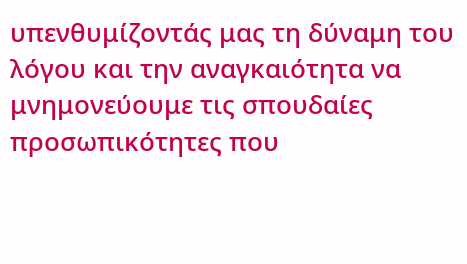υπενθυμίζοντάς μας τη δύναμη του λόγου και την αναγκαιότητα να μνημονεύουμε τις σπουδαίες προσωπικότητες που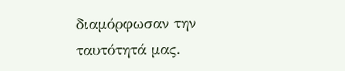διαμόρφωσαν την ταυτότητά μας.